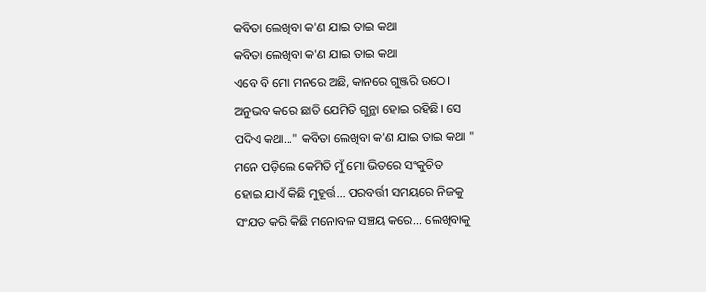କବିତା ଲେଖିବା କ'ଣ ଯାଇ ତାଇ କଥା
କବିତା ଲେଖିବା କ'ଣ ଯାଇ ତାଇ କଥା
ଏବେ ବି ମୋ ମନରେ ଅଛି, କାନରେ ଗୁଞ୍ଜରି ଉଠେ।
ଅନୁଭବ କରେ ଛାତି ଯେମିତି ଗୁନ୍ଥା ହୋଇ ରହିଛି। ସେ
ପଦିଏ କଥା..." କବିତା ଲେଖିବା କ'ଣ ଯାଇ ତାଇ କଥା "
ମନେ ପଡ଼ିଲେ କେମିତି ମୁଁ ମୋ ଭିତରେ ସଂକୁଚିତ
ହୋଇ ଯାଏଁ କିଛି ମୁହୂର୍ତ୍ତ... ପରବର୍ତ୍ତୀ ସମୟରେ ନିଜକୁ
ସଂଯତ କରି କିଛି ମନୋବଳ ସଞ୍ଚୟ କରେ... ଲେଖିବାକୁ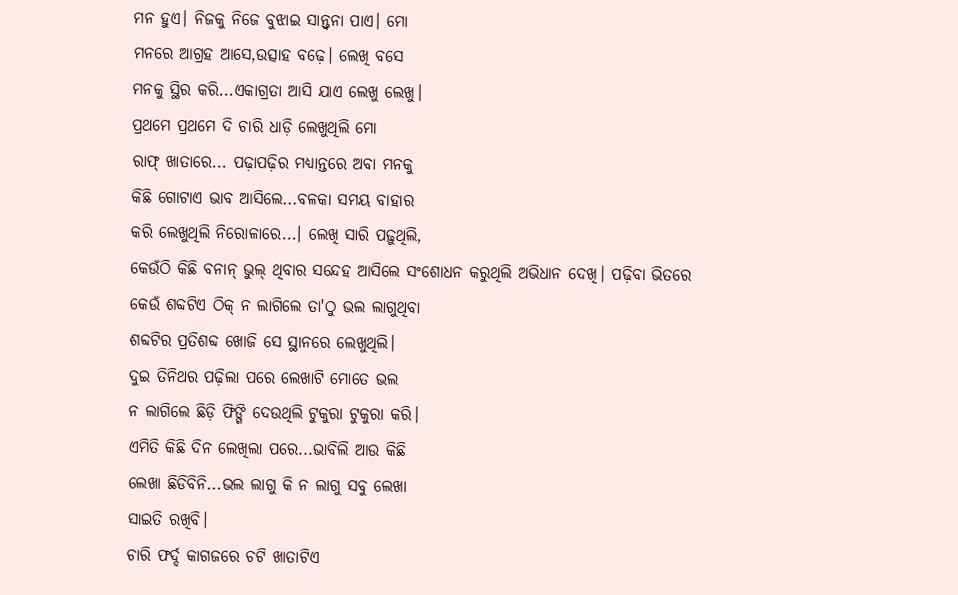ମନ ହୁଏ। ନିଜକୁ ନିଜେ ବୁଝାଇ ସାନ୍ତ୍ଵନା ପାଏ। ମୋ
ମନରେ ଆଗ୍ରହ ଆସେ,ଉତ୍ସାହ ବଢ଼େ। ଲେଖି ବସେ
ମନକୁ ସ୍ଥିର କରି...ଏକାଗ୍ରତା ଆସି ଯାଏ ଲେଖୁ ଲେଖୁ।
ପ୍ରଥମେ ପ୍ରଥମେ ଦି ଚାରି ଧାଡ଼ି ଲେଖୁଥିଲି ମୋ
ରାଫ୍ ଖାତାରେ... ପଢ଼ାପଢ଼ିର ମଧ୍ୟାନ୍ତରେ ଅବା ମନକୁ
କିଛି ଗୋଟାଏ ଭାବ ଆସିଲେ...ବଳକା ସମୟ ବାହାର
କରି ଲେଖୁଥିଲି ନିରୋଳାରେ...। ଲେଖି ସାରି ପଢ଼ୁଥିଲି,
କେଉଁଠି କିଛି ବନାନ୍ ଭୁଲ୍ ଥିବାର ସନ୍ଦେହ ଆସିଲେ ସଂଶୋଧନ କରୁଥିଲି ଅଭିଧାନ ଦେଖି। ପଢ଼ିବା ଭିତରେ
କେଉଁ ଶବ୍ଦଟିଏ ଠିକ୍ ନ ଲାଗିଲେ ତା'ଠୁ ଭଲ ଲାଗୁଥିବା
ଶବ୍ଦଟିର ପ୍ରତିଶବ୍ଦ ଖୋଜି ସେ ସ୍ଥାନରେ ଲେଖୁଥିଲି।
ଦୁଇ ତିନିଥର ପଢ଼ିଲା ପରେ ଲେଖାଟି ମୋତେ ଭଲ
ନ ଲାଗିଲେ ଛିଡ଼ି ଫିଙ୍ଗି ଦେଉଥିଲି ଟୁକୁରା ଟୁକୁରା କରି।
ଏମିତି କିଛି ଦିନ ଲେଖିଲା ପରେ...ଭାବିଲି ଆଉ କିଛି
ଲେଖା ଛିଡିବିନି...ଭଲ ଲାଗୁ କି ନ ଲାଗୁ ସବୁ ଲେଖା
ସାଇତି ରଖିବି।
ଚାରି ଫର୍ଦ୍ଦ କାଗଜରେ ଚଟି ଖାତାଟିଏ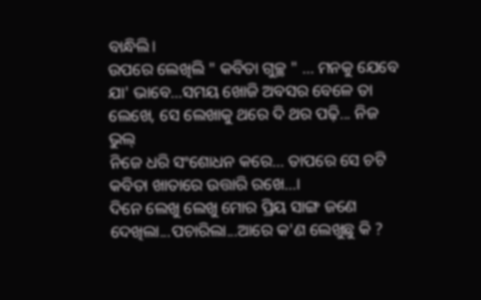ବାନ୍ଧିଲି।
ଉପରେ ଲେଖିଲି " କବିତା ଗୁଚ୍ଛ " ... ମନକୁ ଯେବେ
ଯା' ଭାବେ...ସମୟ ଖୋଜି ଅବସର ବେଳେ ତା
ଲେଖେ, ସେ ଲେଖାକୁ ଥରେ ଦି ଥର ପଢ଼ି... ନିଜ ଭୁଲ୍
ନିଜେ ଧରି ସଂଶୋଧନ କରେ... ତାପରେ ସେ ଚଟି
କବିତା ଖାତାରେ ଉତ୍ତାରି ରଖେ...।
ଦିନେ ଲେଖୁ ଲେଖୁ ମୋର ପ୍ରିୟ ସାଙ୍ଗ ଜଣେ
ଦେଖିଲା...ପଚାରିଲା...ଆରେ କ'ଣ ଲେଖୁଛୁ କି ?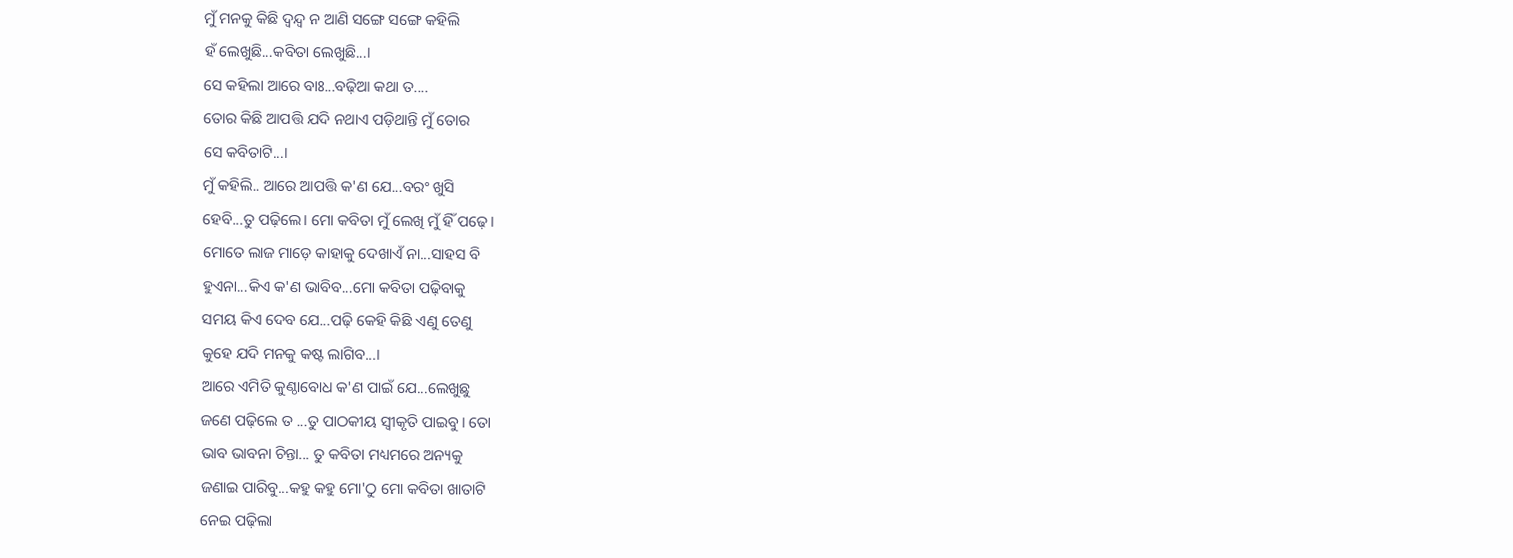ମୁଁ ମନକୁ କିଛି ଦ୍ଵନ୍ଦ୍ଵ ନ ଆଣି ସଙ୍ଗେ ସଙ୍ଗେ କହିଲି
ହଁ ଲେଖୁଛି...କବିତା ଲେଖୁଛି...।
ସେ କହିଲା ଆରେ ବାଃ...ବଢ଼ିଆ କଥା ତ....
ତୋର କିଛି ଆପତ୍ତି ଯଦି ନଥାଏ ପଡ଼ିଥାନ୍ତି ମୁଁ ତୋର
ସେ କବିତାଟି...।
ମୁଁ କହିଲି.. ଆରେ ଆପତ୍ତି କ'ଣ ଯେ...ବରଂ ଖୁସି
ହେବି...ତୁ ପଢ଼ିଲେ। ମୋ କବିତା ମୁଁ ଲେଖି ମୁଁ ହିଁ ପଢ଼େ।
ମୋତେ ଲାଜ ମାଡ଼େ କାହାକୁ ଦେଖାଏଁ ନା...ସାହସ ବି
ହୁଏନା...କିଏ କ'ଣ ଭାବିବ...ମୋ କବିତା ପଢ଼ିବାକୁ
ସମୟ କିଏ ଦେବ ଯେ...ପଢ଼ି କେହି କିଛି ଏଣୁ ତେଣୁ
କୁହେ ଯଦି ମନକୁ କଷ୍ଟ ଲାଗିବ...।
ଆରେ ଏମିତି କୁଣ୍ଠାବୋଧ କ'ଣ ପାଇଁ ଯେ...ଲେଖୁଛୁ
ଜଣେ ପଢ଼ିଲେ ତ ...ତୁ ପାଠକୀୟ ସ୍ଵୀକୃତି ପାଇବୁ। ତୋ
ଭାବ ଭାବନା ଚିନ୍ତା... ତୁ କବିତା ମଧ୍ୟମରେ ଅନ୍ୟକୁ
ଜଣାଇ ପାରିବୁ...କହୁ କହୁ ମୋ'ଠୁ ମୋ କବିତା ଖାତାଟି
ନେଇ ପଢ଼ିଲା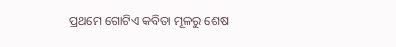ପ୍ରଥମେ ଗୋଟିଏ କବିତା ମୂଳରୁ ଶେଷ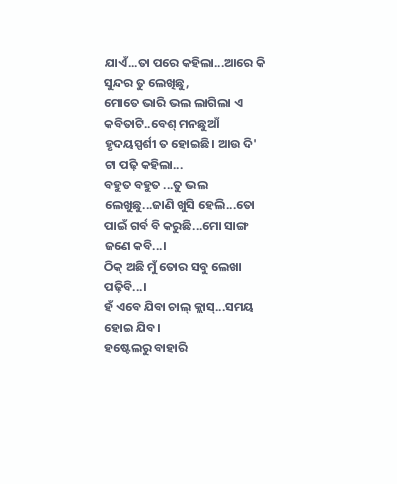ଯାଏଁ...ତା ପରେ କହିଲା...ଆରେ କି ସୁନ୍ଦର ତୁ ଲେଖିଛୁ,
ମୋତେ ଭାରି ଭଲ ଲାଗିଲା ଏ କବିତାଟି..ବେଶ୍ ମନଛୁଆଁ
ହୃଦୟସ୍ପର୍ଶୀ ତ ହୋଇଛି। ଆଉ ଦି' ଟା ପଢ଼ି କହିଲା...
ବହୁତ ବହୁତ ...ତୁ ଭଲ ଲେଖୁଛୁ...ଜାଣି ଖୁସି ହେଲି...ତୋ
ପାଇଁ ଗର୍ବ ବି କରୁଛି...ମୋ ସାଙ୍ଗ ଜଣେ କବି...।
ଠିକ୍ ଅଛି ମୁଁ ତୋର ସବୁ ଲେଖା ପଢ଼ିବି...।
ହଁ ଏବେ ଯିବା ଚାଲ୍ କ୍ଲାସ୍...ସମୟ ହୋଇ ଯିବ।
ହଷ୍ଟେଲରୁ ବାହାରି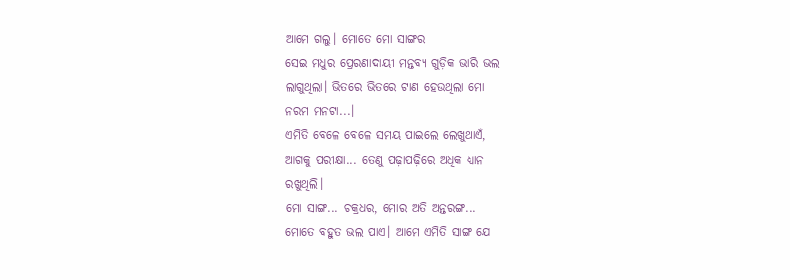ଆମେ ଗଲୁ। ମୋତେ ମୋ ସାଙ୍ଗର
ସେଇ ମଧୁର ପ୍ରେରଣାଦାୟୀ ମନ୍ତବ୍ୟ ଗୁଡ଼ିକ ଭାରି ଭଲ
ଲାଗୁଥିଲା। ଭିତରେ ଭିତରେ ଟାଣ ହେଉଥିଲା ମୋ
ନରମ ମନଟା...।
ଏମିତି ବେଳେ ବେଳେ ସମୟ ପାଇଲେ ଲେଖୁଥାଏଁ,
ଆଗକୁ ପରୀକ୍ଷା... ତେଣୁ ପଢ଼ାପଢ଼ିରେ ଅଧିକ ଧ୍ୟାନ
ରଖୁଥିଲି।
ମୋ ସାଙ୍ଗ... ଚକ୍ରଧର, ମୋର ଅତି ଅନ୍ତରଙ୍ଗ...
ମୋତେ ବହୁତ ଭଲ ପାଏ। ଆମେ ଏମିତି ସାଙ୍ଗ ଯେ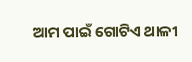ଆମ ପାଇଁ ଗୋଟିଏ ଥାଳୀ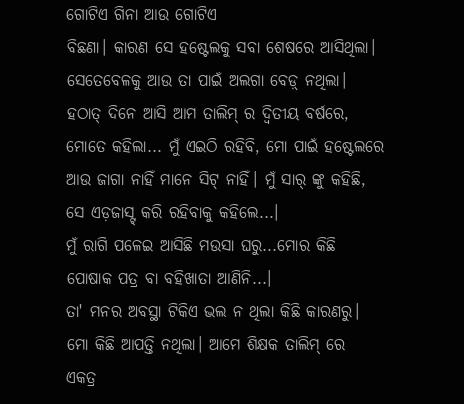ଗୋଟିଏ ଗିନା ଆଉ ଗୋଟିଏ
ବିଛଣା। କାରଣ ସେ ହଷ୍ଟେଲକୁ ସବା ଶେଷରେ ଆସିଥିଲା।
ସେତେବେଳକୁ ଆଉ ତା ପାଇଁ ଅଲଗା ବେଡ଼୍ ନଥିଲା।
ହଠାତ୍ ଦିନେ ଆସି ଆମ ତାଲିମ୍ ର ଦ୍ଵିତୀୟ ବର୍ଷରେ,
ମୋତେ କହିଲା... ମୁଁ ଏଇଠି ରହିବି, ମୋ ପାଇଁ ହଷ୍ଟେଲରେ
ଆଉ ଜାଗା ନାହିଁ ମାନେ ସିଟ୍ ନାହିଁ। ମୁଁ ସାର୍ ଙ୍କୁ କହିଛି,
ସେ ଏଡ଼ଜାସ୍ଟ୍ କରି ରହିବାକୁ କହିଲେ...।
ମୁଁ ରାଗି ପଳେଇ ଆସିଛି ମଉସା ଘରୁ...ମୋର କିଛି
ପୋଷାକ ପତ୍ର ବା ବହିଖାତା ଆଣିନି...।
ତା' ମନର ଅବସ୍ଥା ଟିକିଏ ଭଲ ନ ଥିଲା କିଛି କାରଣରୁ।
ମୋ କିଛି ଆପତ୍ତି ନଥିଲା। ଆମେ ଶିକ୍ଷକ ତାଲିମ୍ ରେ
ଏକତ୍ର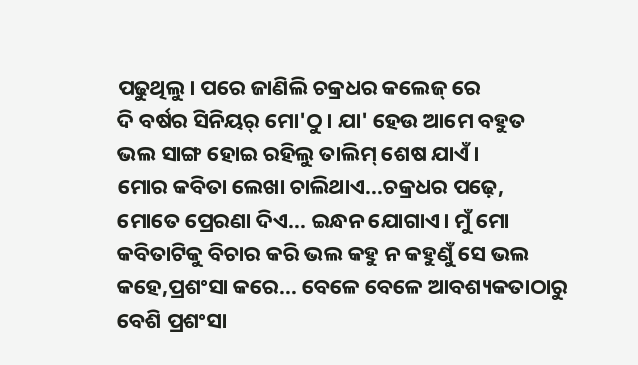ପଢୁଥିଲୁ। ପରେ ଜାଣିଲି ଚକ୍ରଧର କଲେଜ୍ ରେ
ଦି ବର୍ଷର ସିନିୟର୍ ମୋ'ଠୁ। ଯା' ହେଉ ଆମେ ବହୁତ
ଭଲ ସାଙ୍ଗ ହୋଇ ରହିଲୁ ତାଲିମ୍ ଶେଷ ଯାଏଁ।
ମୋର କବିତା ଲେଖା ଚାଲିଥାଏ...ଚକ୍ରଧର ପଢ଼େ,
ମୋତେ ପ୍ରେରଣା ଦିଏ... ଇନ୍ଧନ ଯୋଗାଏ। ମୁଁ ମୋ
କବିତାଟିକୁ ବିଚାର କରି ଭଲ କହୁ ନ କହୁଣୁଁ ସେ ଭଲ
କହେ,ପ୍ରଶଂସା କରେ... ବେଳେ ବେଳେ ଆବଶ୍ୟକତାଠାରୁ
ବେଶି ପ୍ରଶଂସା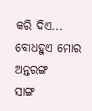କରି ଦିଏ... ବୋଧହୁଏ ମୋର ଅନ୍ତରଙ୍ଗ
ସାଙ୍ଗ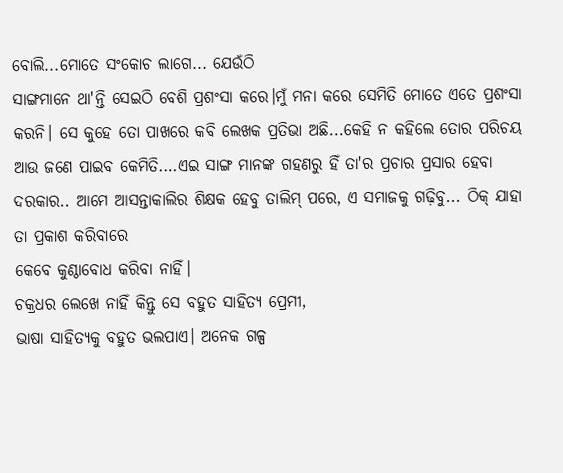ବୋଲି...ମୋତେ ସଂକୋଚ ଲାଗେ... ଯେଉଁଠି
ସାଙ୍ଗମାନେ ଥା'ନ୍ତି ସେଇଠି ବେଶି ପ୍ରଶଂସା କରେ।ମୁଁ ମନା କରେ ସେମିତି ମୋତେ ଏତେ ପ୍ରଶଂସା କରନି। ସେ କୁହେ ତୋ ପାଖରେ କବି ଲେଖକ ପ୍ରତିଭା ଅଛି...କେହି ନ କହିଲେ ତୋର ପରିଚୟ ଆଉ ଜଣେ ପାଇବ କେମିତି.…ଏଇ ସାଙ୍ଗ ମାନଙ୍କ ଗହଣରୁ ହିଁ ତା'ର ପ୍ରଚାର ପ୍ରସାର ହେବା ଦରକାର.. ଆମେ ଆସନ୍ତାକାଲିର ଶିକ୍ଷକ ହେବୁ ତାଲିମ୍ ପରେ, ଏ ସମାଜକୁ ଗଢ଼ିବୁ... ଠିକ୍ ଯାହା ତା ପ୍ରକାଶ କରିବାରେ
କେବେ କୁଣ୍ଠାବୋଧ କରିବା ନାହିଁ।
ଚକ୍ରଧର ଲେଖେ ନାହିଁ କିନ୍ତୁ ସେ ବହୁତ ସାହିତ୍ୟ ପ୍ରେମୀ,
ଭାଷା ସାହିତ୍ୟକୁ ବହୁତ ଭଲପାଏ। ଅନେକ ଗଳ୍ପ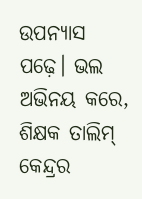ଉପନ୍ୟାସ
ପଢ଼େ। ଭଲ ଅଭିନୟ କରେ, ଶିକ୍ଷକ ତାଲିମ୍ କେନ୍ଦ୍ରର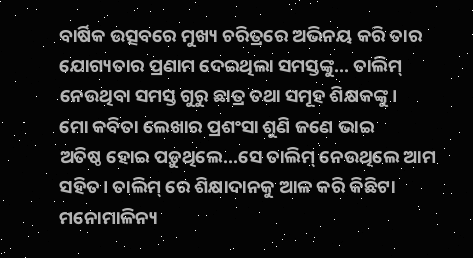ବାର୍ଷିକ ଉତ୍ସବରେ ମୁଖ୍ୟ ଚରିତ୍ରରେ ଅଭିନୟ କରି ତାର
ଯୋଗ୍ୟତାର ପ୍ରଣାମ ଦେଇଥିଲା ସମସ୍ତଙ୍କୁ... ତାଲିମ୍
ନେଉଥିବା ସମସ୍ତ ଗୁରୁ ଛାତ୍ର ତଥା ସମୂହ ଶିକ୍ଷକଙ୍କୁ।
ମୋ କବିତା ଲେଖାର ପ୍ରଶଂସା ଶୁଣି ଜଣେ ଭାଇ
ଅତିଷ୍ଠ ହୋଇ ପଡ଼ୁଥିଲେ...ସେ ତାଲିମ୍ ନେଉଥିଲେ ଆମ ସହିତ। ତାଲିମ୍ ରେ ଶିକ୍ଷାଦାନକୁ ଆଳ କରି କିଛିଟା
ମନୋମାଳିନ୍ୟ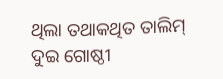ଥିଲା ତଥାକଥିତ ତାଲିମ୍ ଦୁଇ ଗୋଷ୍ଠୀ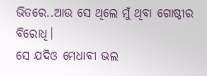ଭିତରେ..ଆଉ ସେ ଥିଲେ ମୁଁ ଥିବା ଗୋଷ୍ଠୀର ବିରୋଧି।
ସେ ଯଦିଓ ମେଧାବୀ ଭଲ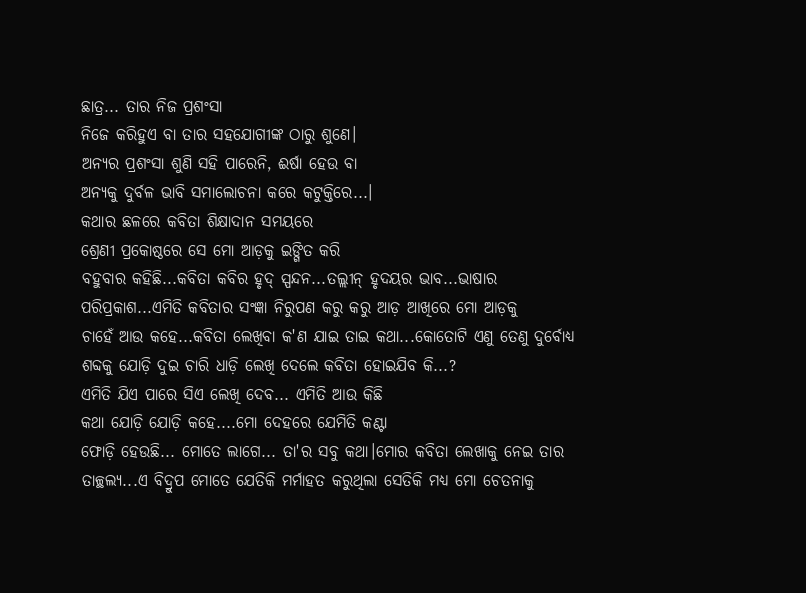ଛାତ୍ର... ତାର ନିଜ ପ୍ରଶଂସା
ନିଜେ କରିହୁଏ ବା ତାର ସହଯୋଗୀଙ୍କ ଠାରୁ ଶୁଣେ।
ଅନ୍ୟର ପ୍ରଶଂସା ଶୁଣି ସହି ପାରେନି, ଈର୍ଷା ହେଉ ବା
ଅନ୍ୟକୁ ଦୁର୍ବଳ ଭାବି ସମାଲୋଚନା କରେ କଟୁକ୍ତିରେ...।
କଥାର ଛଳରେ କବିତା ଶିକ୍ଷାଦାନ ସମୟରେ
ଶ୍ରେଣୀ ପ୍ରକୋଷ୍ଠରେ ସେ ମୋ ଆଡ଼କୁ ଇଙ୍ଗିତ କରି
ବହୁବାର କହିଛି...କବିତା କବିର ହୃଦ୍ ସ୍ପନ୍ଦନ...ତଲ୍ଲୀନ୍ ହୃଦୟର ଭାବ...ଭାଷାର ପରିପ୍ରକାଶ...ଏମିତି କବିତାର ସଂଜ୍ଞା ନିରୁପଣ କରୁ କରୁ ଆଡ଼ ଆଖିରେ ମୋ ଆଡ଼କୁ
ଚାହେଁ ଆଉ କହେ...କବିତା ଲେଖିବା କ'ଣ ଯାଇ ତାଇ କଥା...କୋତୋଟି ଏଣୁ ତେଣୁ ଦୁର୍ବୋଧ୍ୟ ଶବ୍ଦକୁ ଯୋଡ଼ି ଦୁଇ ଚାରି ଧାଡ଼ି ଲେଖି ଦେଲେ କବିତା ହୋଇଯିବ କି...?
ଏମିତି ଯିଏ ପାରେ ସିଏ ଲେଖି ଦେବ... ଏମିତି ଆଉ କିଛି
କଥା ଯୋଡ଼ି ଯୋଡ଼ି କହେ....ମୋ ଦେହରେ ଯେମିତି କଣ୍ଟା
ଫୋଡ଼ି ହେଉଛି... ମୋତେ ଲାଗେ... ତା'ର ସବୁ କଥା।ମୋର କବିତା ଲେଖାକୁ ନେଇ ତାର ତାଚ୍ଛଲ୍ୟ...ଏ ବିଦ୍ରୁପ ମୋତେ ଯେତିକି ମର୍ମାହତ କରୁଥିଲା ସେତିକି ମଧ୍ଯ ମୋ ଚେତନାକୁ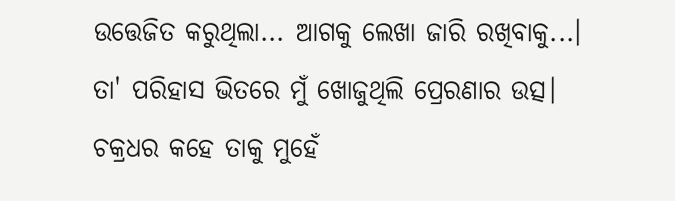ଉତ୍ତେଜିତ କରୁଥିଲା... ଆଗକୁ ଲେଖା ଜାରି ରଖିବାକୁ...।
ତା' ପରିହାସ ଭିତରେ ମୁଁ ଖୋଜୁଥିଲି ପ୍ରେରଣାର ଉତ୍ସ।
ଚକ୍ରଧର କହେ ତାକୁ ମୁହେଁ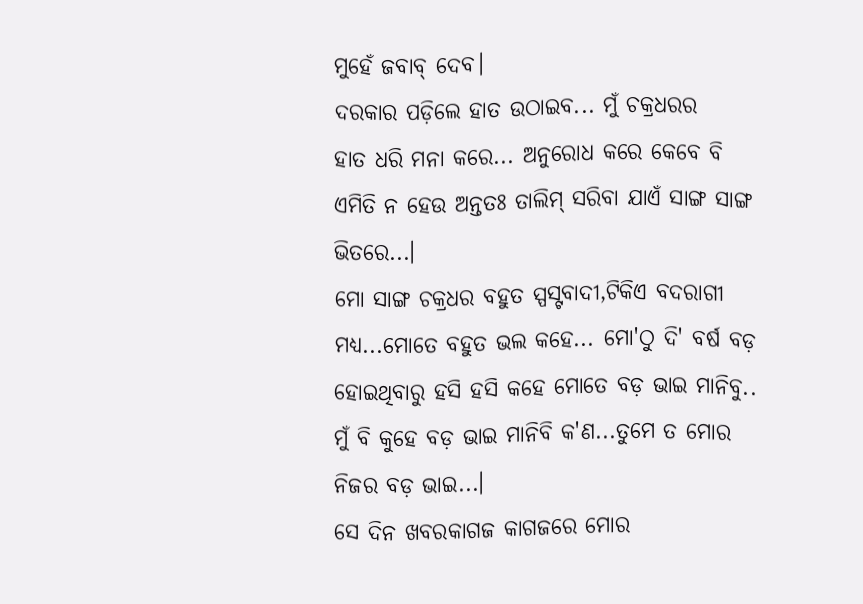ମୁହେଁ ଜବାବ୍ ଦେବ।
ଦରକାର ପଡ଼ିଲେ ହାତ ଉଠାଇବ... ମୁଁ ଚକ୍ରଧରର
ହାତ ଧରି ମନା କରେ... ଅନୁରୋଧ କରେ କେବେ ବି
ଏମିତି ନ ହେଉ ଅନ୍ତତଃ ତାଲିମ୍ ସରିବା ଯାଏଁ ସାଙ୍ଗ ସାଙ୍ଗ
ଭିତରେ...।
ମୋ ସାଙ୍ଗ ଚକ୍ରଧର ବହୁତ ସ୍ପସ୍ଟବାଦୀ,ଟିକିଏ ବଦରାଗୀ
ମଧ୍ୟ...ମୋତେ ବହୁତ ଭଲ କହେ... ମୋ'ଠୁ ଦି' ବର୍ଷ ବଡ଼
ହୋଇଥିବାରୁ ହସି ହସି କହେ ମୋତେ ବଡ଼ ଭାଇ ମାନିବୁ..
ମୁଁ ବି କୁହେ ବଡ଼ ଭାଇ ମାନିବି କ'ଣ...ତୁମେ ତ ମୋର
ନିଜର ବଡ଼ ଭାଇ...।
ସେ ଦିନ ଖବରକାଗଜ କାଗଜରେ ମୋର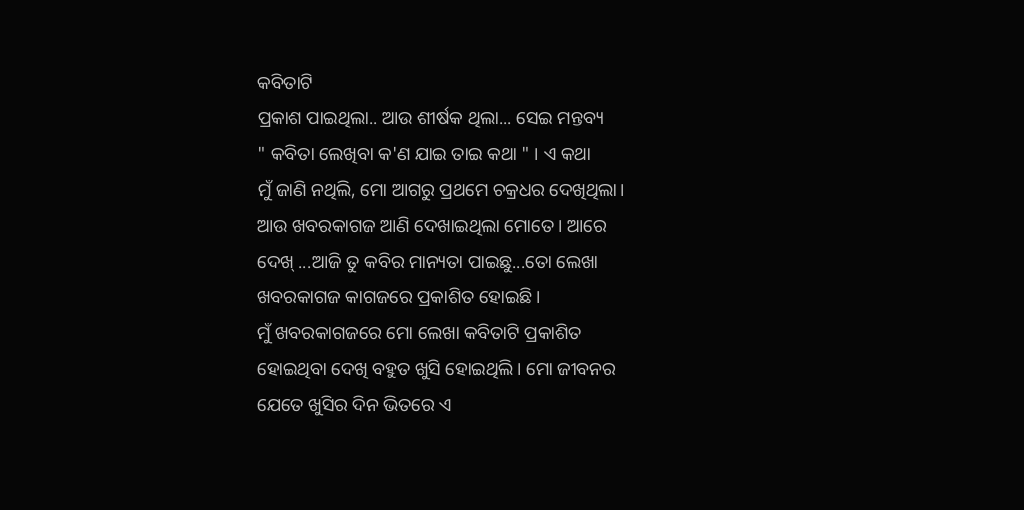କବିତାଟି
ପ୍ରକାଶ ପାଇଥିଲା.. ଆଉ ଶୀର୍ଷକ ଥିଲା... ସେଇ ମନ୍ତବ୍ୟ
" କବିତା ଲେଖିବା କ'ଣ ଯାଇ ତାଇ କଥା " । ଏ କଥା
ମୁଁ ଜାଣି ନଥିଲି, ମୋ ଆଗରୁ ପ୍ରଥମେ ଚକ୍ରଧର ଦେଖିଥିଲା।
ଆଉ ଖବରକାଗଜ ଆଣି ଦେଖାଇଥିଲା ମୋତେ। ଆରେ
ଦେଖ୍ ...ଆଜି ତୁ କବିର ମାନ୍ୟତା ପାଇଛୁ...ତୋ ଲେଖା
ଖବରକାଗଜ କାଗଜରେ ପ୍ରକାଶିତ ହୋଇଛି ।
ମୁଁ ଖବରକାଗଜରେ ମୋ ଲେଖା କବିତାଟି ପ୍ରକାଶିତ
ହୋଇଥିବା ଦେଖି ବହୁତ ଖୁସି ହୋଇଥିଲି। ମୋ ଜୀବନର
ଯେତେ ଖୁସିର ଦିନ ଭିତରେ ଏ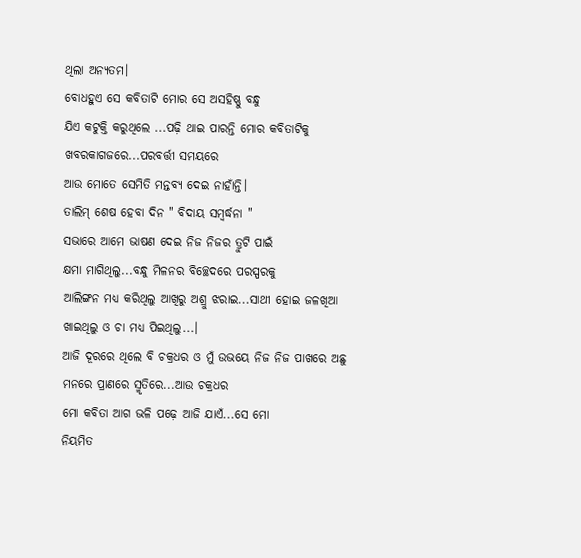ଥିଲା ଅନ୍ୟତମ।
ବୋଧହୁଏ ସେ କବିତାଟି ମୋର ସେ ଅସହିଷ୍ଣୁ ବନ୍ଧୁ
ଯିଏ କଟୁକ୍ତି କରୁଥିଲେ ...ପଢ଼ି ଥାଇ ପାରନ୍ତି ମୋର କବିତାଟିକୁ ଖବରକାଗଜରେ...ପରବର୍ତ୍ତୀ ସମୟରେ
ଆଉ ମୋତେ ସେମିତି ମନ୍ତବ୍ୟ ଦେଇ ନାହାଁନ୍ତି।
ତାଲିମ୍ ଶେଷ ହେବା ଦିନ " ବିଦାୟ ସମ୍ବର୍ଦ୍ଧନା "
ସଭାରେ ଆମେ ଭାଷଣ ଦେଇ ନିଜ ନିଜର ତ୍ରୁଟି ପାଇଁ
କ୍ଷମା ମାଗିଥିଲୁ...ବନ୍ଧୁ ମିଳନର ବିଚ୍ଛେଦରେ ପରସ୍ପରକୁ
ଆଲିଙ୍ଗନ ମଧ୍ୟ କରିଥିଲୁ ଆଖିରୁ ଅଶ୍ରୁ ଝରାଇ...ସାଥୀ ହୋଇ ଜଳଖିଆ ଖାଇଥିଲୁ ଓ ଚା ମଧ୍ୟ ପିଇଥିଲୁ...।
ଆଜି ଦୂରରେ ଥିଲେ ବି ଚକ୍ରଧର ଓ ମୁଁ ଉଭୟେ ନିଜ ନିଜ ପାଖରେ ଅଛୁ ମନରେ ପ୍ରାଣରେ ସ୍ମୃତିରେ...ଆଉ ଚକ୍ରଧର
ମୋ କବିତା ଆଗ ଭଳି ପଢ଼େ ଆଜି ଯାଏଁ...ସେ ମୋ
ନିୟମିତ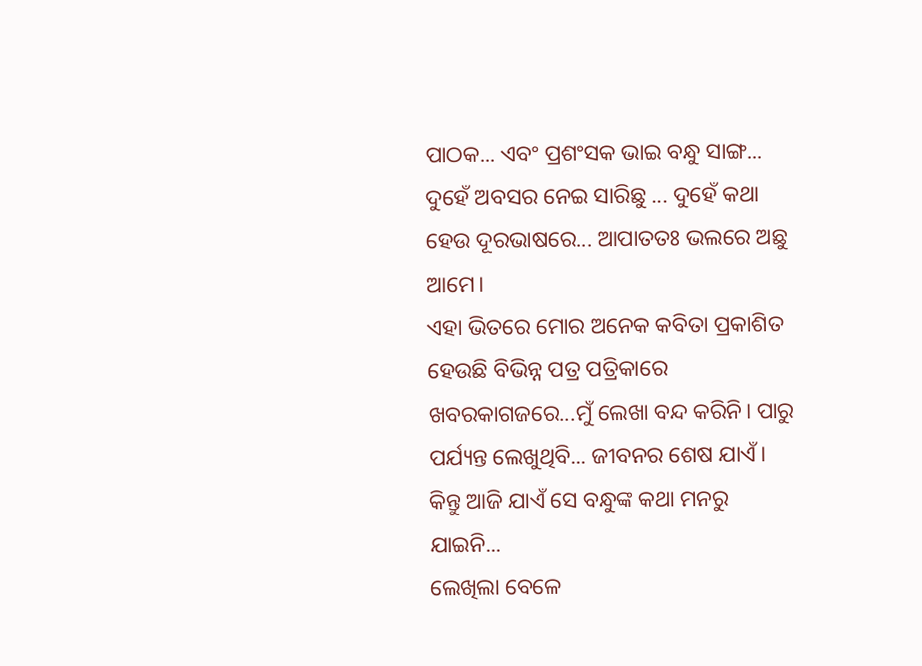ପାଠକ... ଏବଂ ପ୍ରଶଂସକ ଭାଇ ବନ୍ଧୁ ସାଙ୍ଗ...
ଦୁହେଁ ଅବସର ନେଇ ସାରିଛୁ ... ଦୁହେଁ କଥା ହେଉ ଦୂରଭାଷରେ... ଆପାତତଃ ଭଲରେ ଅଛୁ ଆମେ।
ଏହା ଭିତରେ ମୋର ଅନେକ କବିତା ପ୍ରକାଶିତ ହେଉଛି ବିଭିନ୍ନ ପତ୍ର ପତ୍ରିକାରେ ଖବରକାଗଜରେ...ମୁଁ ଲେଖା ବନ୍ଦ କରିନି। ପାରୁ ପର୍ଯ୍ୟନ୍ତ ଲେଖୁଥିବି... ଜୀବନର ଶେଷ ଯାଏଁ।
କିନ୍ତୁ ଆଜି ଯାଏଁ ସେ ବନ୍ଧୁଙ୍କ କଥା ମନରୁ ଯାଇନି...
ଲେଖିଲା ବେଳେ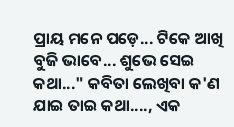ପ୍ରାୟ ମନେ ପଡ଼େ... ଟିକେ ଆଖି ବୁଜି ଭାବେ... ଶୁଭେ ସେଇ କଥା..." କବିତା ଲେଖିବା କ'ଣ
ଯାଇ ତାଇ କଥା...., ଏକ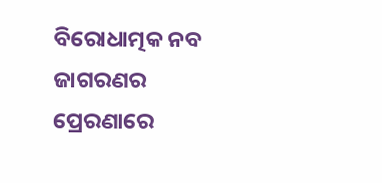ବିରୋଧାତ୍ମକ ନବ ଜାଗରଣର
ପ୍ରେରଣାରେ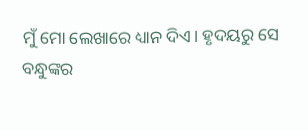ମୁଁ ମୋ ଲେଖାରେ ଧ୍ୟାନ ଦିଏ। ହୃଦୟରୁ ସେ
ବନ୍ଧୁଙ୍କର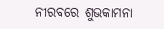ନୀରବରେ ଶୁଭକାମନା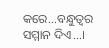କରେ...ବନ୍ଧୁତ୍ଵର
ସମ୍ମାନ ଦିଏ...।